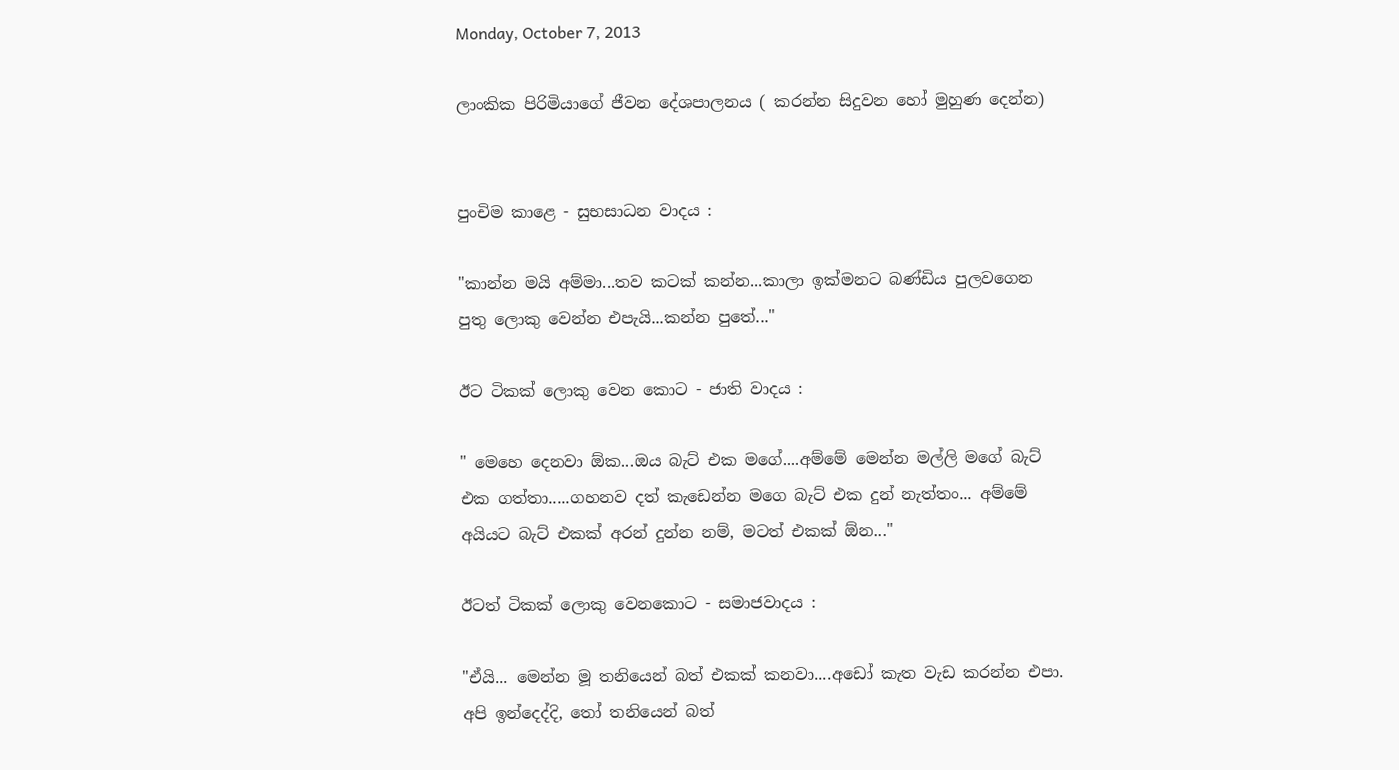Monday, October 7, 2013

ලාංකික පිරිමියාගේ ජීවන දේශපාලනය ( කරන්න සිදුවන හෝ මුහුණ දෙන්න)


පුංචිම කාළෙ - සුභසාධන වාදය :

"කාන්න මයි අම්මා...තව කටක් කන්න...කාලා ඉක්මනට බණ්ඩිය පුලවගෙන පුතු ලොකු වෙන්න එපැයි...කන්න පුතේ..."

ඊට ටිකක් ලොකු වෙන කොට - ජාති වාදය :

" මෙහෙ දෙනවා ඕක...ඔය බැට් එක මගේ....අම්මේ මෙන්න මල්ලි මගේ බැට් එක ගත්තා.....ගහනව දත් කැඩෙන්න මගෙ බැට් එක දුන් නැත්තං... අම්මේ අයියට බැට් එකක් අරන් දුන්න නම්, මටත් එකක් ඕන..."

ඊටත් ටිකක් ලොකු වෙනකොට - සමාජවාදය :

"ඒයි... මෙන්න මූ තනියෙන් බත් එකක් කනවා....අඩෝ කැත වැඩ කරන්න එපා. අපි ඉන්දෙද්දි, තෝ තනියෙන් බත්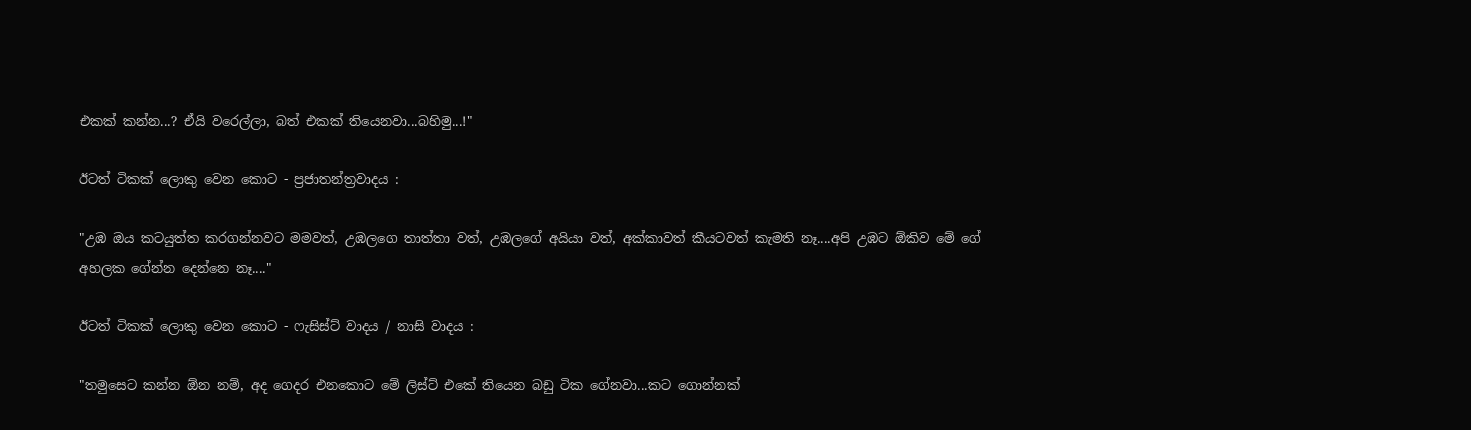එකක් කන්න...? ඒයි වරෙල්ලා, බත් එකක් තියෙනවා...බහිමු...!"

ඊටත් ටිකක් ලොකු වෙන කොට - ප්‍රජාතන්ත්‍රවාදය :

"උඹ ඔය කටයුත්ත කරගන්නවට මමවත්, උඹලගෙ තාත්තා වත්, උඹලගේ අයියා වත්, අක්කාවත් කීයටවත් කැමති නෑ....අපි උඹට ඕකිව මේ ගේ අහලක ගේන්න දෙන්නෙ නෑ...."

ඊටත් ටිකක් ලොකු වෙන කොට - ෆැසිස්ට් වාදය / නාසි වාදය :

"තමුසෙට කන්න ඕන නම්, අද ගෙදර එනකොට මේ ලිස්ට් එකේ තියෙන බඩු ටික ගේනවා...කට ගොන්නක්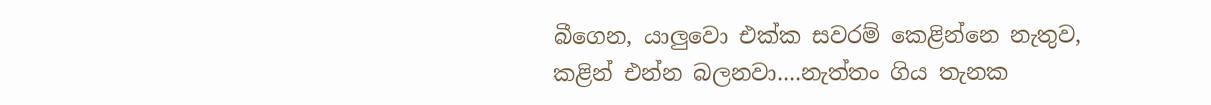බීගෙන, යාලුවො එක්ක සවරම් කෙළින්නෙ නැතුව, කළින් එන්න බලනවා....නැත්තං ගිය තැනක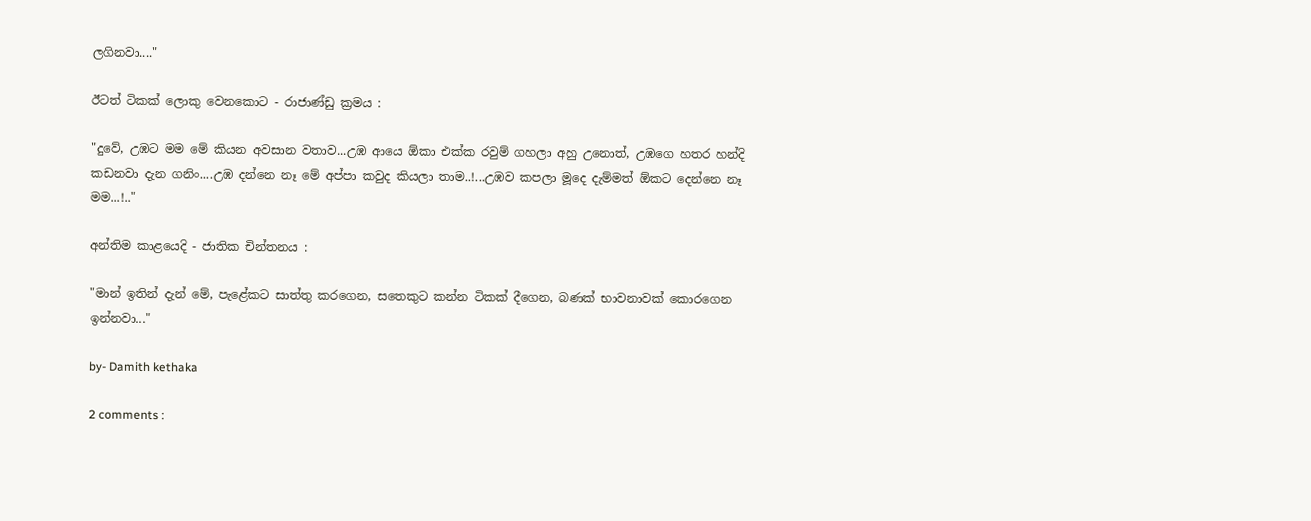ලගිනවා...."

ඊටත් ටිකක් ලොකු වෙනකොට - රාජාණ්ඩු ක්‍රමය :

"දුවේ, උඹට මම මේ කියන අවසාන වතාව...උඹ ආයෙ ඕකා එක්ක රවුම් ගහලා අහු උනොත්, උඹගෙ හතර හන්දි කඩනවා දැන ගනිං....උඹ දන්නෙ නෑ මේ අප්පා කවුද කියලා තාම..!...උඹව කපලා මූදෙ දැම්මත් ඕකට දෙන්නෙ නෑ මම...!.."

අන්තිම කාළයෙදි - ජාතික චින්තනය :

"මාන් ඉතින් දැන් මේ, පැළේකට සාත්තු කරගෙන, සතෙකුට කන්න ටිකක් දීගෙන, බණක් භාවනාවක් කොරගෙන ඉන්නවා..."

by- Damith kethaka

2 comments :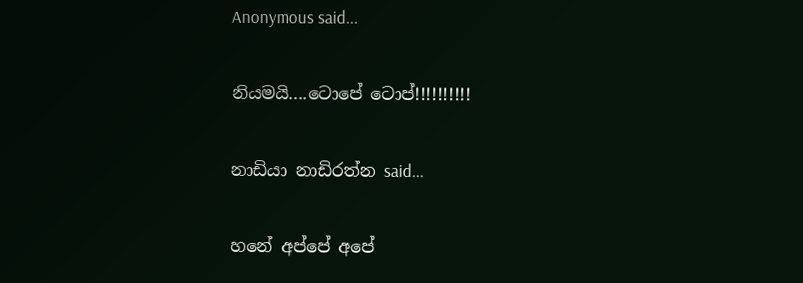Anonymous said...

නියමයි....ටොපේ ටොප්!!!!!!!!!!

නාඩියා නාඩිරත්න said...

හනේ අප්පේ අපේ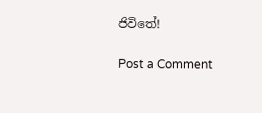ජිවිතේ!

Post a Comment